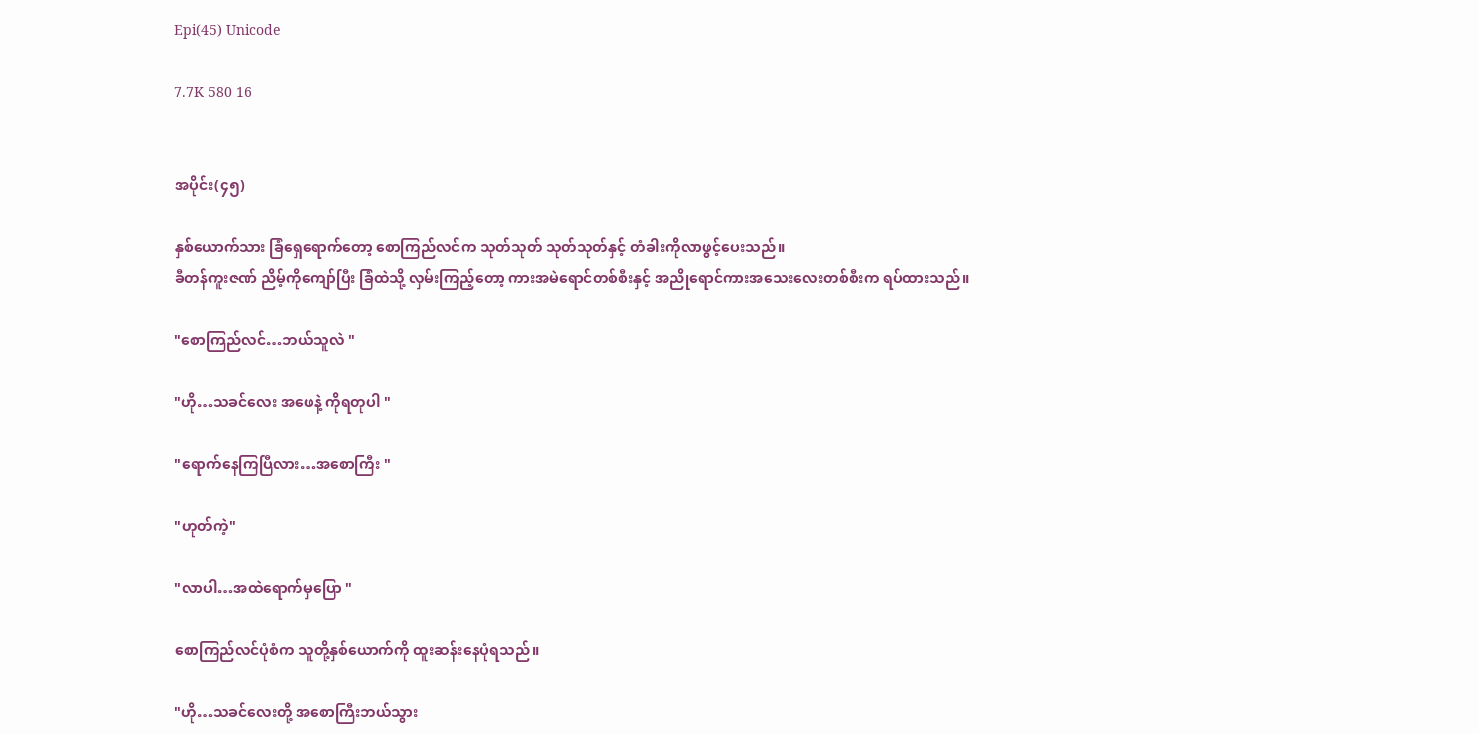Epi(45) Unicode

7.7K 580 16


အပိုင်း(၄၅)

နှစ်ယောက်သား ခြံ‌ရှေရောက်တော့ စောကြည်လင်က သုတ်သုတ် သုတ်သုတ်နှင့် တံခါးကိုလာဖွင့်ပေးသည်။
ခီတန်ကူးဇဏ် ညိမ့်ကိုကျော်ပြီး ခြံထဲသို့ လှမ်းကြည့်တော့ ကားအမဲရောင်တစ်စီးနှင့် အညိုရောင်ကားအသေးလေးတစ်စီးက ရပ်ထားသည်။

"စောကြည်လင်…ဘယ်သူလဲ "

"ဟို…သခင်လေး အဖေနဲ့ ကိုရတုပါ "

"ရောက်နေကြပြီလား…အစောကြီး "

"ဟုတ်ကဲ့"

"လာပါ…အထဲရောက်မှပြော "

စောကြည်လင်ပုံစံက သူတို့နှစ်ယောက်ကို ထူးဆန်းနေပုံရသည်။

"ဟို…သခင်လေးတို့ အစောကြီးဘယ်သွား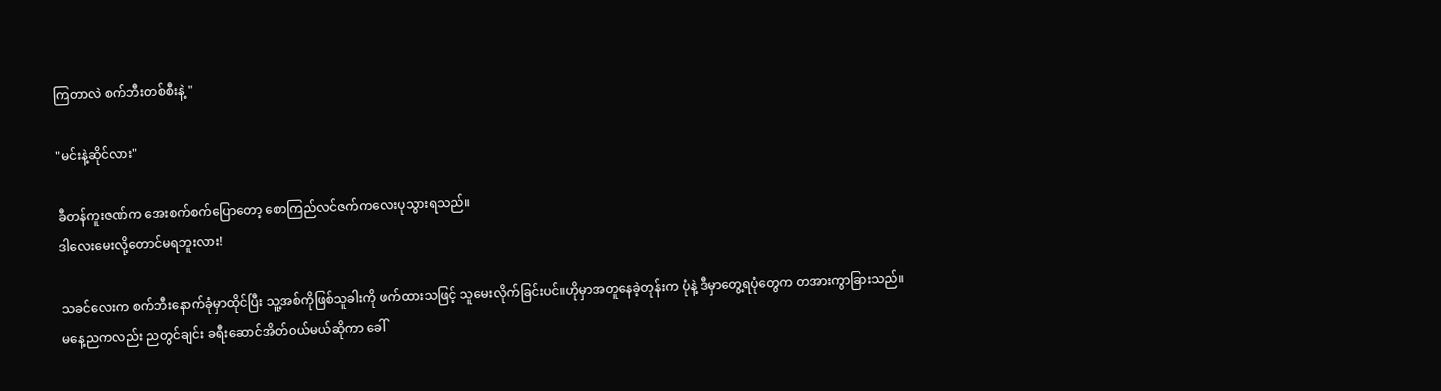ကြတာလဲ စက်ဘီးတစ်စီးနဲ့ "

"မင်းနဲ့ဆိုင်လား"

ခီတန်ကူးဇဏ်က အေးစက်စက်ပြောတော့ စောကြည်လင်ဇက်ကလေးပုသွားရသည်။
ဒါလေးမေးလို့တောင်မရဘူးလား!

သခင်လေးက စက်ဘီးနောက်ခုံမှာထိုင်ပြီး သူ့အစ်ကိုဖြစ်သူခါးကို ဖက်ထားသဖြင့် သူမေးလိုက်ခြင်းပင်။ဟိုမှာအတူနေခဲ့တုန်းက ပုံနဲ့ ဒီမှာတွေ့ရပုံတွေက တအားကွာခြားသည်။
မနေ့ညကလည်း ညတွင်ချင်း ခရီးဆောင်အိတ်၀ယ်မယ်ဆိုကာ ခေါ်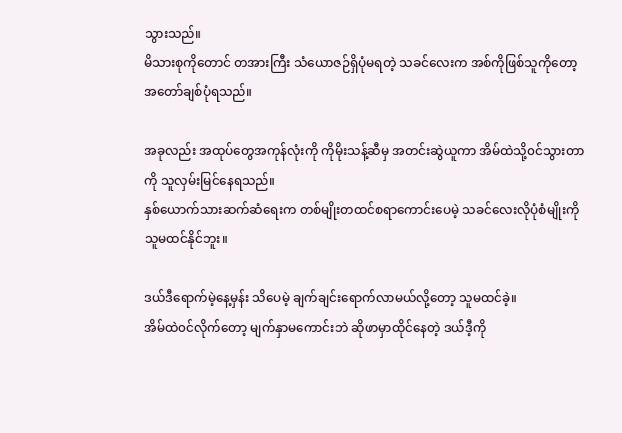သွားသည်။
မိသားစုကိုတောင် တအားကြီး သံယောဇဉ်ရှိပုံမရတဲ့ သခင်လေးက အစ်ကိုဖြစ်သူကိုတော့ အတော်ချစ်ပုံရသည်။

အခုလည်း အထုပ်တွေအကုန်လုံးကို ကိုမိုးသန့်ဆီမှ အတင်းဆွဲယူကာ အိမ်ထဲသို့၀င်သွားတာကို သူလှမ်းမြင်နေရသည်။
နှစ်ယောက်သားဆက်ဆံရေးက တစ်မျိုးတထင်စရာကောင်းပေမဲ့ သခင်လေးလိုပုံစံမျိုးကို သူမထင်နိုင်ဘူး။

ဒယ်ဒီရောက်မဲ့နေ့မှန်း သိပေမဲ့ ချက်ချင်းရောက်လာမယ်လို့တော့ သူမထင်ခဲ့။
အိမ်ထဲ၀င်လိုက်တော့ မျက်နှာမကောင်းဘဲ ဆိုဖာမှာထိုင်နေတဲ့ ဒယ်ဒီ့ကို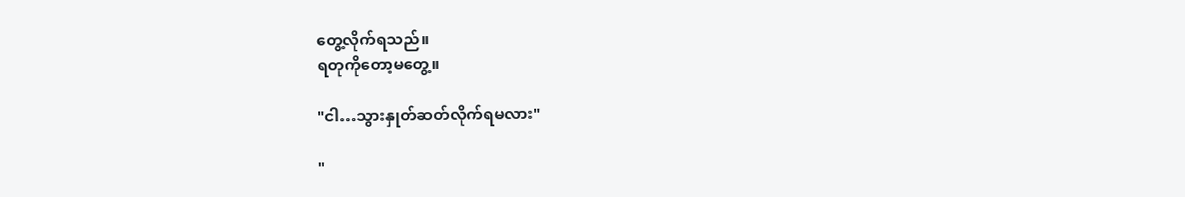တွေ့လိုက်ရသည်။
ရတုကိုတော့မတွေ့။

"ငါ…သွားနှုတ်ဆတ်လိုက်ရမလား"

"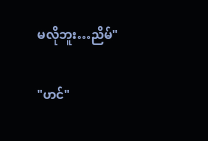မလိုဘူး…ညိမ်"

"ဟင်"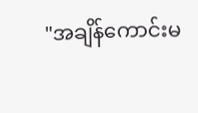"အချိန်ကောင်းမ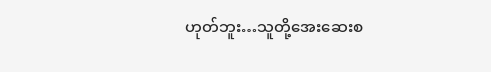ဟုတ်ဘူး…သူတို့အေးဆေးစ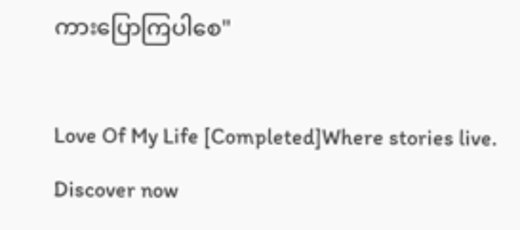ကားပြောကြပါစေ"

Love Of My Life [Completed]Where stories live. Discover now